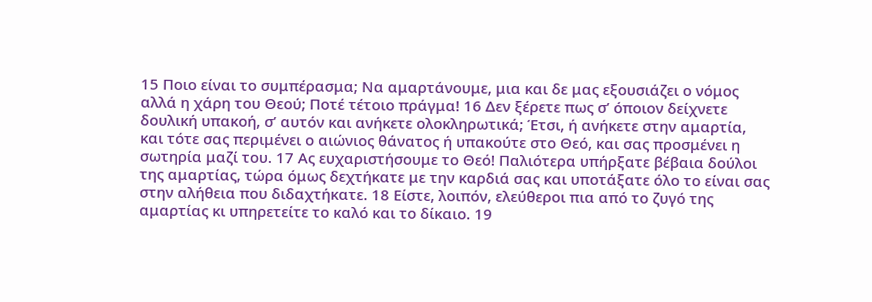15 Ποιο είναι το συμπέρασμα; Να αμαρτάνουμε, μια και δε μας εξουσιάζει ο νόμος αλλά η χάρη του Θεού; Ποτέ τέτοιο πράγμα! 16 Δεν ξέρετε πως σ’ όποιον δείχνετε δουλική υπακοή, σ’ αυτόν και ανήκετε ολοκληρωτικά; Έτσι, ή ανήκετε στην αμαρτία, και τότε σας περιμένει ο αιώνιος θάνατος ή υπακούτε στο Θεό, και σας προσμένει η σωτηρία μαζί του. 17 Ας ευχαριστήσουμε το Θεό! Παλιότερα υπήρξατε βέβαια δούλοι της αμαρτίας, τώρα όμως δεχτήκατε με την καρδιά σας και υποτάξατε όλο το είναι σας στην αλήθεια που διδαχτήκατε. 18 Είστε, λοιπόν, ελεύθεροι πια από το ζυγό της αμαρτίας κι υπηρετείτε το καλό και το δίκαιο. 19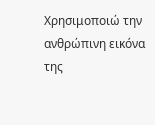Χρησιμοποιώ την ανθρώπινη εικόνα της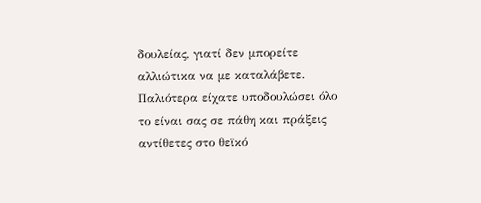δουλείας, γιατί δεν μπορείτε αλλιώτικα να με καταλάβετε. Παλιότερα είχατε υποδουλώσει όλο το είναι σας σε πάθη και πράξεις αντίθετες στο θεϊκό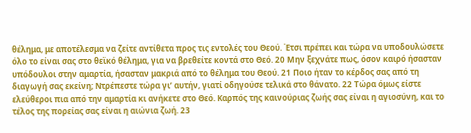θέλημα, με αποτέλεσμα να ζείτε αντίθετα προς τις εντολές του Θεού. Έτσι πρέπει και τώρα να υποδουλώσετε όλο το είναι σας στο θεϊκό θέλημα, για να βρεθείτε κοντά στο Θεό. 20 Μην ξεχνάτε πως, όσον καιρό ήσασταν υπόδουλοι στην αμαρτία, ήσασταν μακριά από το θέλημα του Θεού. 21 Ποιο ήταν το κέρδος σας από τη διαγωγή σας εκείνη; Ντρέπεστε τώρα γι’ αυτήν, γιατί οδηγούσε τελικά στο θάνατο. 22 Τώρα όμως είστε ελεύθεροι πια από την αμαρτία κι ανήκετε στο Θεό. Καρπός της καινούριας ζωής σας είναι η αγιοσύνη, και το τέλος της πορείας σας είναι η αιώνια ζωή. 23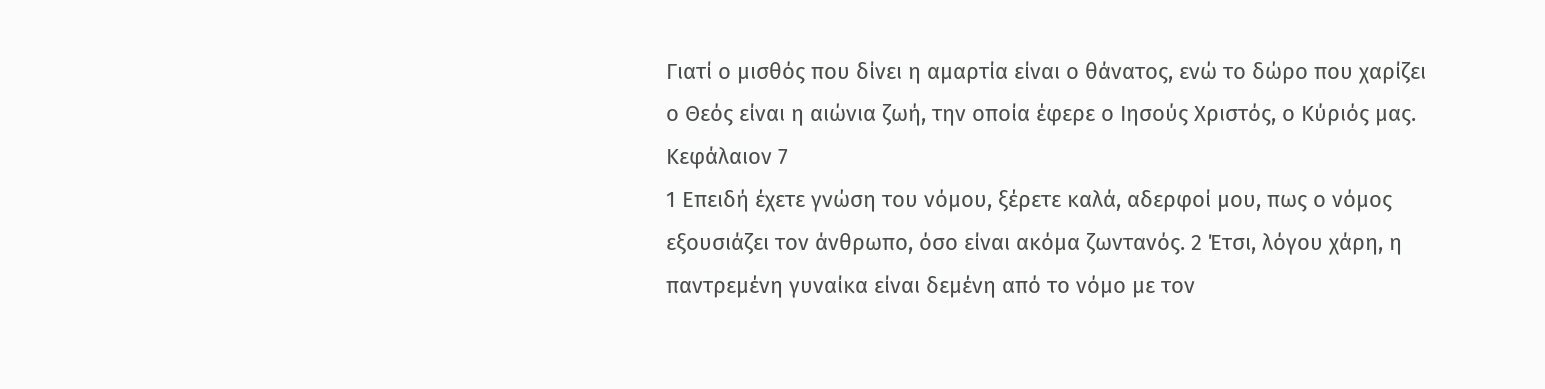Γιατί ο μισθός που δίνει η αμαρτία είναι ο θάνατος, ενώ το δώρο που χαρίζει ο Θεός είναι η αιώνια ζωή, την οποία έφερε ο Ιησούς Χριστός, ο Κύριός μας.
Κεφάλαιον 7
1 Επειδή έχετε γνώση του νόμου, ξέρετε καλά, αδερφοί μου, πως ο νόμος εξουσιάζει τον άνθρωπο, όσο είναι ακόμα ζωντανός. 2 Έτσι, λόγου χάρη, η παντρεμένη γυναίκα είναι δεμένη από το νόμο με τον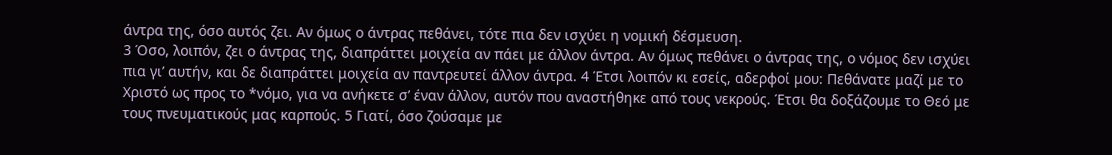άντρα της, όσο αυτός ζει. Αν όμως ο άντρας πεθάνει, τότε πια δεν ισχύει η νομική δέσμευση.
3 Όσο, λοιπόν, ζει ο άντρας της, διαπράττει μοιχεία αν πάει με άλλον άντρα. Αν όμως πεθάνει ο άντρας της, ο νόμος δεν ισχύει πια γι’ αυτήν, και δε διαπράττει μοιχεία αν παντρευτεί άλλον άντρα. 4 Έτσι λοιπόν κι εσείς, αδερφοί μου: Πεθάνατε μαζί με το Χριστό ως προς το *νόμο, για να ανήκετε σ’ έναν άλλον, αυτόν που αναστήθηκε από τους νεκρούς. Έτσι θα δοξάζουμε το Θεό με τους πνευματικούς μας καρπούς. 5 Γιατί, όσο ζούσαμε με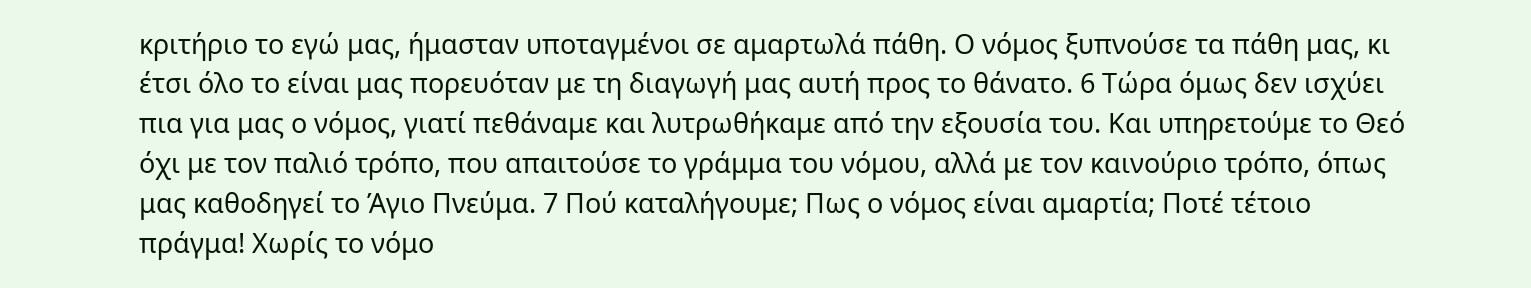κριτήριο το εγώ μας, ήμασταν υποταγμένοι σε αμαρτωλά πάθη. Ο νόμος ξυπνούσε τα πάθη μας, κι έτσι όλο το είναι μας πορευόταν με τη διαγωγή μας αυτή προς το θάνατο. 6 Τώρα όμως δεν ισχύει πια για μας ο νόμος, γιατί πεθάναμε και λυτρωθήκαμε από την εξουσία του. Και υπηρετούμε το Θεό όχι με τον παλιό τρόπο, που απαιτούσε το γράμμα του νόμου, αλλά με τον καινούριο τρόπο, όπως μας καθοδηγεί το Άγιο Πνεύμα. 7 Πού καταλήγουμε; Πως ο νόμος είναι αμαρτία; Ποτέ τέτοιο πράγμα! Χωρίς το νόμο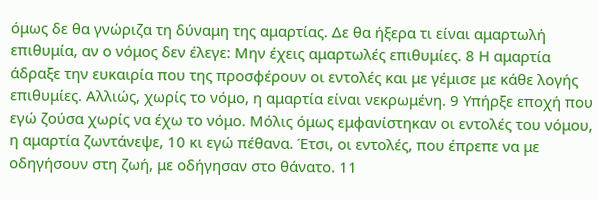όμως δε θα γνώριζα τη δύναμη της αμαρτίας. Δε θα ήξερα τι είναι αμαρτωλή επιθυμία, αν ο νόμος δεν έλεγε: Μην έχεις αμαρτωλές επιθυμίες. 8 Η αμαρτία άδραξε την ευκαιρία που της προσφέρουν οι εντολές και με γέμισε με κάθε λογής επιθυμίες. Αλλιώς, χωρίς το νόμο, η αμαρτία είναι νεκρωμένη. 9 Υπήρξε εποχή που εγώ ζούσα χωρίς να έχω το νόμο. Μόλις όμως εμφανίστηκαν οι εντολές του νόμου, η αμαρτία ζωντάνεψε, 10 κι εγώ πέθανα. Έτσι, οι εντολές, που έπρεπε να με οδηγήσουν στη ζωή, με οδήγησαν στο θάνατο. 11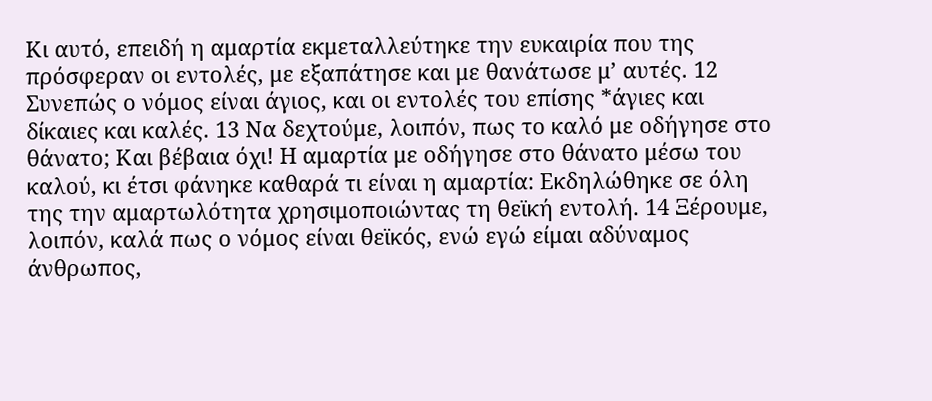Κι αυτό, επειδή η αμαρτία εκμεταλλεύτηκε την ευκαιρία που της πρόσφεραν οι εντολές, με εξαπάτησε και με θανάτωσε μ’ αυτές. 12 Συνεπώς ο νόμος είναι άγιος, και οι εντολές του επίσης *άγιες και δίκαιες και καλές. 13 Να δεχτούμε, λοιπόν, πως το καλό με οδήγησε στο θάνατο; Και βέβαια όχι! Η αμαρτία με οδήγησε στο θάνατο μέσω του καλού, κι έτσι φάνηκε καθαρά τι είναι η αμαρτία: Εκδηλώθηκε σε όλη της την αμαρτωλότητα χρησιμοποιώντας τη θεϊκή εντολή. 14 Ξέρουμε, λοιπόν, καλά πως ο νόμος είναι θεϊκός, ενώ εγώ είμαι αδύναμος άνθρωπος,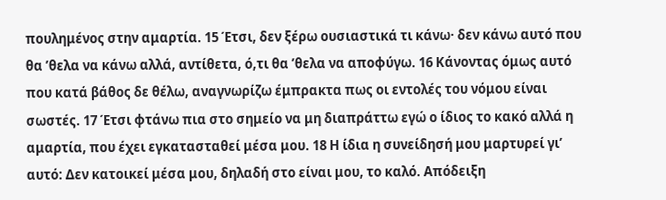πουλημένος στην αμαρτία. 15 Έτσι, δεν ξέρω ουσιαστικά τι κάνω· δεν κάνω αυτό που θα ’θελα να κάνω αλλά, αντίθετα, ό,τι θα ’θελα να αποφύγω. 16 Κάνοντας όμως αυτό που κατά βάθος δε θέλω, αναγνωρίζω έμπρακτα πως οι εντολές του νόμου είναι σωστές. 17 Έτσι φτάνω πια στο σημείο να μη διαπράττω εγώ ο ίδιος το κακό αλλά η αμαρτία, που έχει εγκατασταθεί μέσα μου. 18 Η ίδια η συνείδησή μου μαρτυρεί γι’ αυτό: Δεν κατοικεί μέσα μου, δηλαδή στο είναι μου, το καλό. Απόδειξη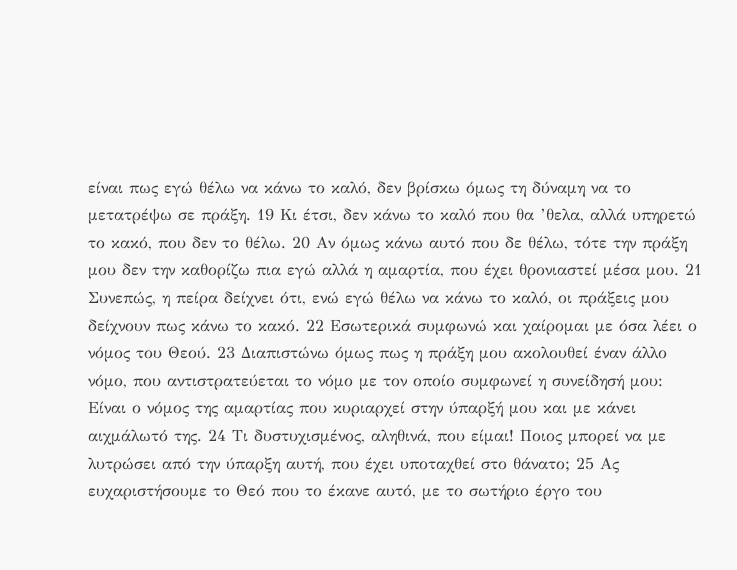είναι πως εγώ θέλω να κάνω το καλό, δεν βρίσκω όμως τη δύναμη να το μετατρέψω σε πράξη. 19 Κι έτσι, δεν κάνω το καλό που θα ’θελα, αλλά υπηρετώ το κακό, που δεν το θέλω. 20 Αν όμως κάνω αυτό που δε θέλω, τότε την πράξη μου δεν την καθορίζω πια εγώ αλλά η αμαρτία, που έχει θρονιαστεί μέσα μου. 21 Συνεπώς, η πείρα δείχνει ότι, ενώ εγώ θέλω να κάνω το καλό, οι πράξεις μου δείχνουν πως κάνω το κακό. 22 Εσωτερικά συμφωνώ και χαίρομαι με όσα λέει ο νόμος του Θεού. 23 Διαπιστώνω όμως πως η πράξη μου ακολουθεί έναν άλλο νόμο, που αντιστρατεύεται το νόμο με τον οποίο συμφωνεί η συνείδησή μου: Είναι ο νόμος της αμαρτίας που κυριαρχεί στην ύπαρξή μου και με κάνει αιχμάλωτό της. 24 Τι δυστυχισμένος, αληθινά, που είμαι! Ποιος μπορεί να με λυτρώσει από την ύπαρξη αυτή, που έχει υποταχθεί στο θάνατο; 25 Ας ευχαριστήσουμε το Θεό που το έκανε αυτό, με το σωτήριο έργο του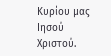Κυρίου μας Ιησού Χριστού.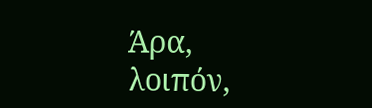Άρα, λοιπόν,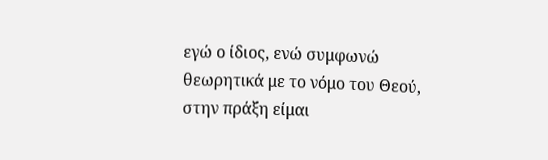εγώ ο ίδιος, ενώ συμφωνώ θεωρητικά με το νόμο του Θεού, στην πράξη είμαι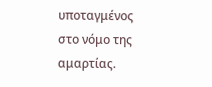υποταγμένος στο νόμο της αμαρτίας.